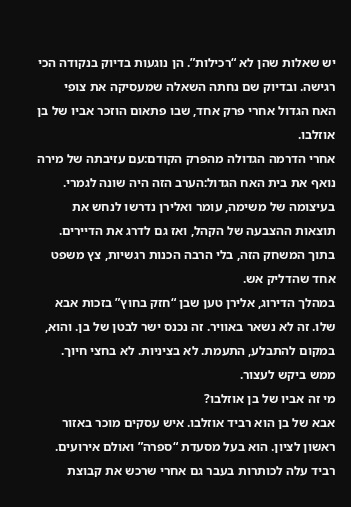יש שאלות שהן לא “רכילות”. הן נוגעות בדיוק בנקודה הכי רגישה. ובדיוק שם נחתה השאלה שמעסיקה את צופי האח הגדול אחרי פרק אחד, שבו פתאום הוזכר אביו של בן אוזלבו.
אחרי הדרמה הגדולה מהפרק הקודם:עם עזיבתה של מירה נואף את בית האח הגדול:הערב הזה היה שונה לגמרי. בעיצומה של משימה, עומר ואלירן נדרשו לנחש את תוצאות ההצבעה של הקהל, ואז גם לדרג את הדיירים. בתוך המשחק הזה, בלי הרבה הכנות רגשיות, צץ משפט אחד שהדליק אש.
במהלך הדירוג, אלירן טען שבן “חזק בחוץ” בזכות אבא שלו. זה לא נשאר באוויר. זה נכנס ישר לבטן של בן. והוא, במקום להתבלע, התעמת. לא בציניות. לא בחצי חיוך. ממש ביקש לעצור.
מי זה אביו של בן אוזלבו?
אבא של בן הוא רביד אוזלבו. איש עסקים מוכר באזור ראשון לציון. הוא בעל מסעדת “ספרה” ואולם אירועים. רביד עלה לכותרות בעבר גם אחרי שרכש את קבוצת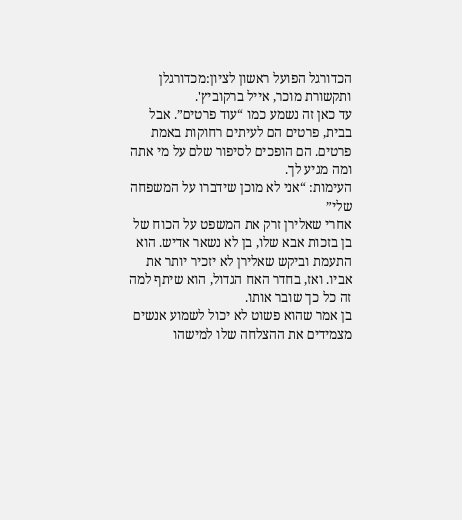הכדורגל הפועל ראשון לציון:מכדורגלן ותקשורת מוכר, אייל ברקוביץ'.
עד כאן זה נשמע כמו “עוד פרטים”. אבל בבית, פרטים הם לעיתים רחוקות באמת פרטים. הם הופכים לסיפור שלם על מי אתה ומה מגיע לך.
העימות: “אני לא מוכן שידברו על המשפחה שלי”
אחרי שאלירן זרק את המשפט על הכוח של בן בזכות אבא שלו, בן לא נשאר אדיש. הוא התעמת וביקש שאלירן לא יזכיר יותר את אביו. ואז, בחדר האח הגדול, הוא שיתף למה זה כל כך שובר אותו.
בן אמר שהוא פשוט לא יכול לשמוע אנשים מצמידים את ההצלחה שלו למישהו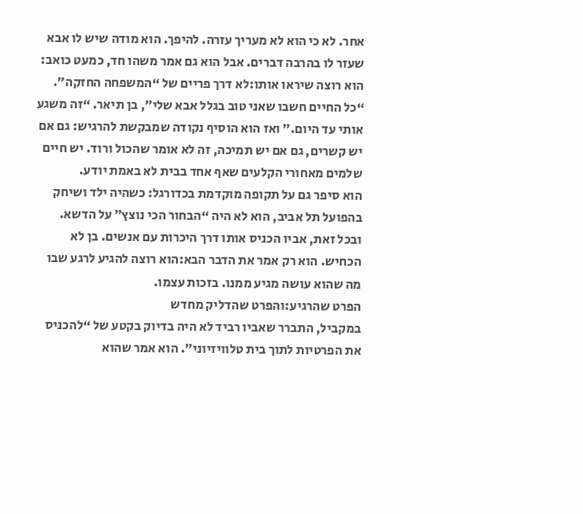אחר. לא כי הוא לא מעריך עזרה. להיפך. הוא מודה שיש לו אבא שעזר לו בהרבה דברים. אבל הוא גם אמר משהו חד, כמעט כואב: הוא רוצה שיראו אותו:לא דרך פריים של “המשפחה החזקה”.
“כל החיים חשבו שאני טוב בגלל אבא שלי”, בן תיאר. “זה משגע אותי עד היום.” ואז הוא הוסיף נקודה שמבקשת להרגיש: גם אם יש קשרים, גם אם יש תמיכה, זה לא אומר שהכול ורוד. יש חיים שלמים מאחורי הקלעים שאף אחד בבית לא באמת יודע.
הוא סיפר גם על תקופה מוקדמת בכדורגל: כשהיה ילד ושיחק בהפועל תל אביב, הוא לא היה “הבחור הכי נוצץ” על הדשא. ובכל זאת, אביו הכניס אותו דרך היכרות עם אנשים. בן לא הכחיש. הוא רק אמר את הדבר הבא:הוא רוצה להגיע לרגע שבו מה שהוא עושה מגיע ממנו. בזכות עצמו.
הפרט שהרגיע:והפרט שהדליק מחדש
במקביל, התברר שאביו רביד לא היה בדיוק בקטע של “להכניס את הפרטיות לתוך בית טלוויזיוני”. הוא אמר שהוא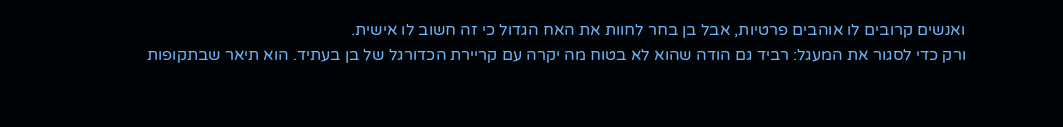ואנשים קרובים לו אוהבים פרטיות, אבל בן בחר לחוות את האח הגדול כי זה חשוב לו אישית.
ורק כדי לסגור את המעגל: רביד גם הודה שהוא לא בטוח מה יקרה עם קריירת הכדורגל של בן בעתיד. הוא תיאר שבתקופות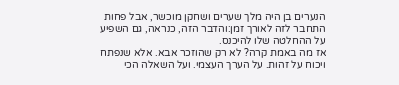הנערים בן היה מלך שערים ושחקן מוכשר, אבל פחות התחבר לזה לאורך זמן:והדבר הזה, כנראה, גם השפיע על ההחלטה שלו להיכנס.
אז מה באמת קרה? לא רק שהוזכר אבא. אלא שנפתח ויכוח על זהות. על הערך העצמי. ועל השאלה הכי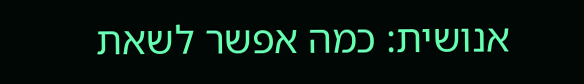אנושית: כמה אפשר לשאת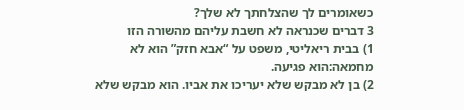כשאומרים לך שהצלחתך לא שלך?
3 דברים שכנראה לא חשבת עליהם מהשורה הזו
1) בבית ריאליטי, משפט על “אבא חזק” הוא לא מחמאה:הוא פגיעה.
2) בן לא מבקש שלא יעריכו את אביו. הוא מבקש שלא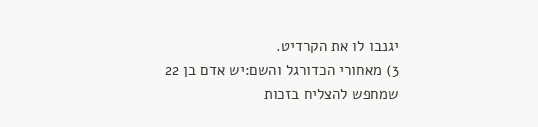יגנבו לו את הקרדיט.
3) מאחורי הכדורגל והשם:יש אדם בן 22 שמחפש להצליח בזכות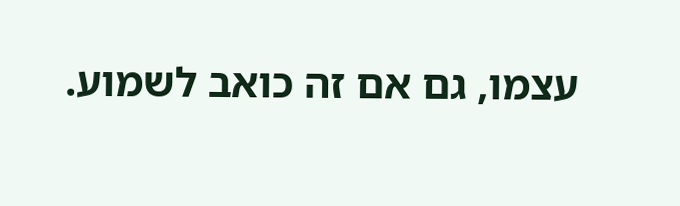עצמו, גם אם זה כואב לשמוע.